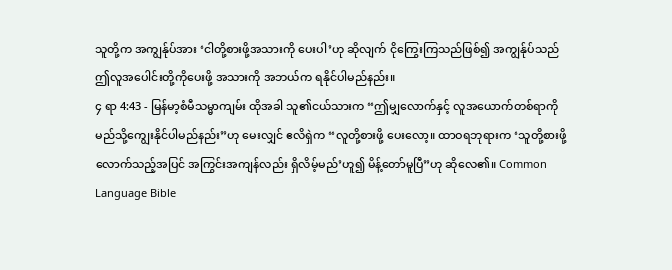သူတို့က အကျွန်ုပ်အား ‘ငါတို့စားဖို့အသားကို ပေးပါ’ဟု ဆိုလျက် ငိုကြွေးကြသည်ဖြစ်၍ အကျွန်ုပ်သည် ဤလူအပေါင်းတို့ကိုပေးဖို့ အသားကို အဘယ်က ရနိုင်ပါမည်နည်း။
၄ ရာ 4:43 - မြန်မာ့စံမီသမ္မာကျမ်း ထိုအခါ သူ၏ငယ်သားက “ဤမျှလောက်နှင့် လူအယောက်တစ်ရာကို မည်သို့ကျွေးနိုင်ပါမည်နည်း”ဟု မေးလျှင် ဧလိရှဲက “လူတို့စားဖို့ ပေးလော့။ ထာဝရဘုရားက ‘သူတို့စားဖို့လောက်သည့်အပြင် အကြွင်းအကျန်လည်း ရှိလိမ့်မည်’ဟူ၍ မိန့်တော်မူပြီ”ဟု ဆိုလေ၏။ Common Language Bible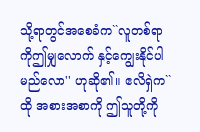သို့ရာတွင်အစေခံက``လူတစ်ရာကိုဤမျှလောက် နှင့်ကျွေးနိုင်ပါမည်လော'' ဟုဆို၏။ ဧလိရှဲက``ထို အစားအစာကို ဤသူတို့ကို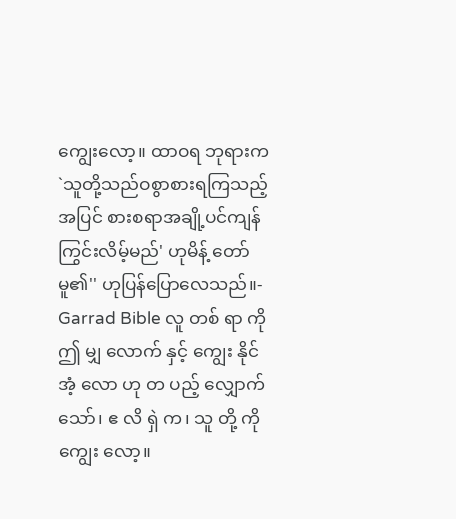ကျွေးလော့။ ထာဝရ ဘုရားက`သူတို့သည်ဝစွာစားရကြသည့်အပြင် စားစရာအချို့ပင်ကျန်ကြွင်းလိမ့်မည်' ဟုမိန့် တော်မူ၏'' ဟုပြန်ပြောလေသည်။- Garrad Bible လူ တစ် ရာ ကို ဤ မျှ လောက် နှင့် ကျွေး နိုင် အံ့ လော ဟု တ ပည့် လျှောက် သော်၊ ဧ လိ ရှဲ က၊ သူ တို့ ကို ကျွေး လော့။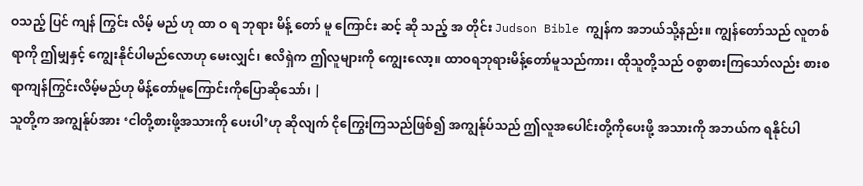ဝသည့် ပြင် ကျန် ကြွင်း လိမ့် မည် ဟု ထာ ဝ ရ ဘုရား မိန့် တော် မူ ကြောင်း ဆင့် ဆို သည့် အ တိုင်း Judson Bible ကျွန်က အဘယ်သို့နည်း။ ကျွန်တော်သည် လူတစ်ရာကို ဤမျှနှင့် ကျွေးနိုင်ပါမည်လောဟု မေးလျှင်၊ ဧလိရှဲက ဤလူများကို ကျွေးလော့။ ထာဝရဘုရားမိန့်တော်မူသည်ကား၊ ထိုသူတို့သည် ဝစွာစားကြသော်လည်း စားစရာကျန်ကြွင်းလိမ့်မည်ဟု မိန့်တော်မူကြောင်းကိုပြောဆိုသော်၊ |
သူတို့က အကျွန်ုပ်အား ‘ငါတို့စားဖို့အသားကို ပေးပါ’ဟု ဆိုလျက် ငိုကြွေးကြသည်ဖြစ်၍ အကျွန်ုပ်သည် ဤလူအပေါင်းတို့ကိုပေးဖို့ အသားကို အဘယ်က ရနိုင်ပါ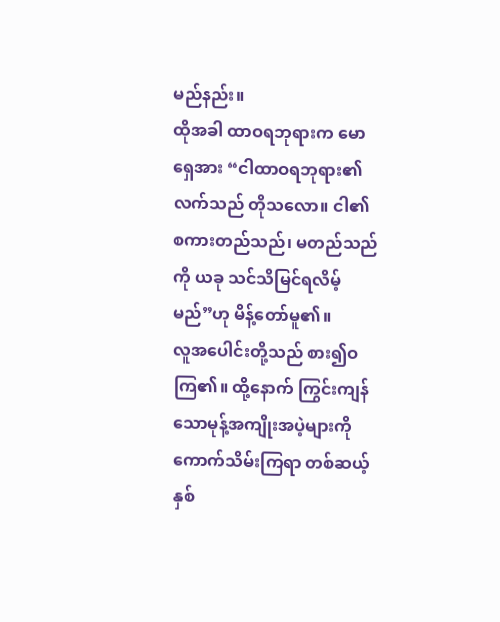မည်နည်း။
ထိုအခါ ထာဝရဘုရားက မောရှေအား “ငါထာဝရဘုရား၏လက်သည် တိုသလော။ ငါ၏စကားတည်သည်၊ မတည်သည်ကို ယခု သင်သိမြင်ရလိမ့်မည်”ဟု မိန့်တော်မူ၏။
လူအပေါင်းတို့သည် စား၍ဝကြ၏။ ထို့နောက် ကြွင်းကျန်သောမုန့်အကျိုးအပဲ့များကိုကောက်သိမ်းကြရာ တစ်ဆယ့်နှစ်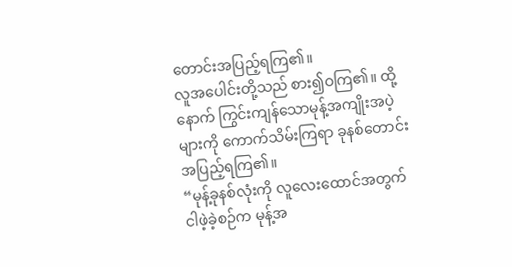တောင်းအပြည့်ရကြ၏။
လူအပေါင်းတို့သည် စား၍ဝကြ၏။ ထို့နောက် ကြွင်းကျန်သောမုန့်အကျိုးအပဲ့များကို ကောက်သိမ်းကြရာ ခုနစ်တောင်းအပြည့်ရကြ၏။
“မုန့်ခုနစ်လုံးကို လူလေးထောင်အတွက် ငါဖဲ့ခဲ့စဉ်က မုန့်အ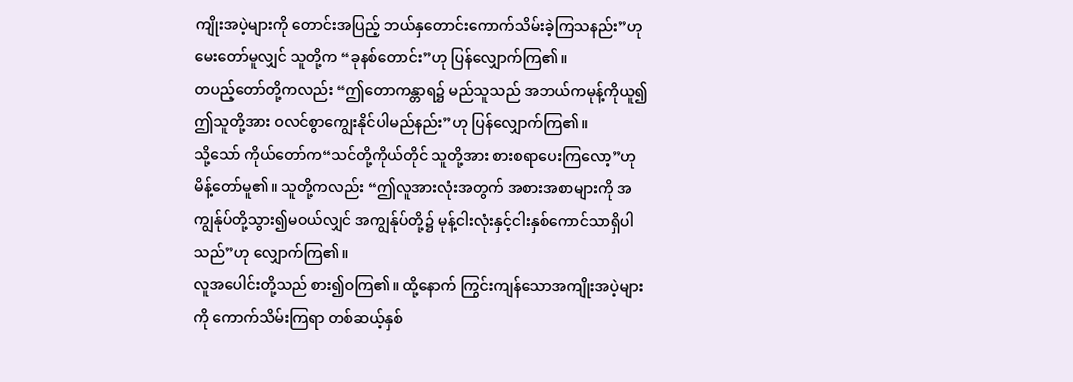ကျိုးအပဲ့များကို တောင်းအပြည့် ဘယ်နှတောင်းကောက်သိမ်းခဲ့ကြသနည်း”ဟု မေးတော်မူလျှင် သူတို့က “ခုနစ်တောင်း”ဟု ပြန်လျှောက်ကြ၏။
တပည့်တော်တို့ကလည်း “ဤတောကန္တာရ၌ မည်သူသည် အဘယ်ကမုန့်ကိုယူ၍ ဤသူတို့အား ဝလင်စွာကျွေးနိုင်ပါမည်နည်း”ဟု ပြန်လျှောက်ကြ၏။
သို့သော် ကိုယ်တော်က“သင်တို့ကိုယ်တိုင် သူတို့အား စားစရာပေးကြလော့”ဟု မိန့်တော်မူ၏။ သူတို့ကလည်း “ဤလူအားလုံးအတွက် အစားအစာများကို အကျွန်ုပ်တို့သွား၍မဝယ်လျှင် အကျွန်ုပ်တို့၌ မုန့်ငါးလုံးနှင့်ငါးနှစ်ကောင်သာရှိပါသည်”ဟု လျှောက်ကြ၏။
လူအပေါင်းတို့သည် စား၍ဝကြ၏။ ထို့နောက် ကြွင်းကျန်သောအကျိုးအပဲ့များကို ကောက်သိမ်းကြရာ တစ်ဆယ့်နှစ်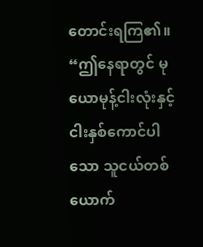တောင်းရကြ၏။
“ဤနေရာတွင် မုယောမုန့်ငါးလုံးနှင့်ငါးနှစ်ကောင်ပါသော သူငယ်တစ်ယောက်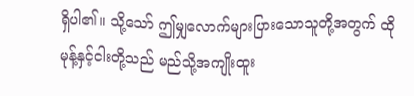ရှိပါ၏။ သို့သော် ဤမျှလောက်များပြားသောသူတို့အတွက် ထိုမုန့်နှင့်ငါးတို့သည် မည်သို့အကျိုးထူး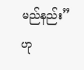မည်နည်း”ဟု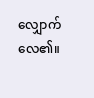လျှောက်လေ၏။